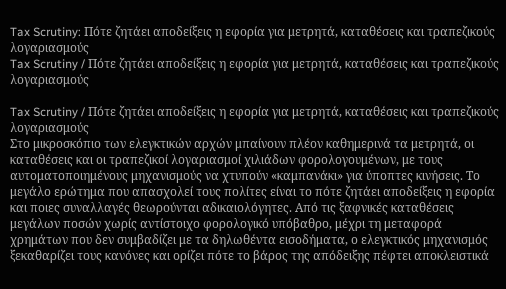Tax Scrutiny: Πότε ζητάει αποδείξεις η εφορία για μετρητά, καταθέσεις και τραπεζικούς λογαριασμούς
Tax Scrutiny / Πότε ζητάει αποδείξεις η εφορία για μετρητά, καταθέσεις και τραπεζικούς λογαριασμούς

Tax Scrutiny / Πότε ζητάει αποδείξεις η εφορία για μετρητά, καταθέσεις και τραπεζικούς λογαριασμούς
Στο μικροσκόπιο των ελεγκτικών αρχών μπαίνουν πλέον καθημερινά τα μετρητά, οι καταθέσεις και οι τραπεζικοί λογαριασμοί χιλιάδων φορολογουμένων, με τους αυτοματοποιημένους μηχανισμούς να χτυπούν «καμπανάκι» για ύποπτες κινήσεις. Το μεγάλο ερώτημα που απασχολεί τους πολίτες είναι το πότε ζητάει αποδείξεις η εφορία και ποιες συναλλαγές θεωρούνται αδικαιολόγητες. Από τις ξαφνικές καταθέσεις μεγάλων ποσών χωρίς αντίστοιχο φορολογικό υπόβαθρο, μέχρι τη μεταφορά χρημάτων που δεν συμβαδίζει με τα δηλωθέντα εισοδήματα, ο ελεγκτικός μηχανισμός ξεκαθαρίζει τους κανόνες και ορίζει πότε το βάρος της απόδειξης πέφτει αποκλειστικά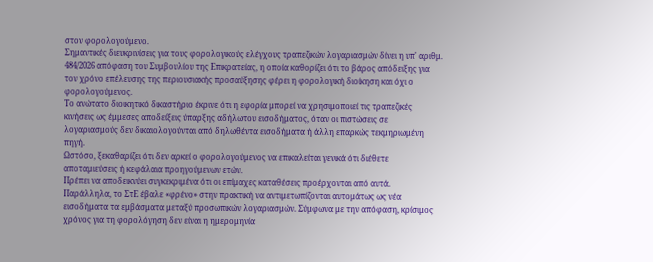στον φορολογούμενο.
Σημαντικές διευκρινίσεις για τους φορολογικούς ελέγχους τραπεζικών λογαριασμών δίνει η υπ' αριθμ. 484/2026 απόφαση του Συμβουλίου της Επικρατείας, η οποία καθορίζει ότι το βάρος απόδειξης για τον χρόνο επέλευσης της περιουσιακής προσαύξησης φέρει η φορολογική διοίκηση και όχι ο φορολογούμενος.
Το ανώτατο διοικητικό δικαστήριο έκρινε ότι η εφορία μπορεί να χρησιμοποιεί τις τραπεζικές κινήσεις ως έμμεσες αποδείξεις ύπαρξης αδήλωτου εισοδήματος, όταν οι πιστώσεις σε λογαριασμούς δεν δικαιολογούνται από δηλωθέντα εισοδήματα ή άλλη επαρκώς τεκμηριωμένη πηγή.
Ωστόσο, ξεκαθαρίζει ότι δεν αρκεί ο φορολογούμενος να επικαλείται γενικά ότι διέθετε αποταμιεύσεις ή κεφάλαια προηγούμενων ετών.
Πρέπει να αποδεικνύει συγκεκριμένα ότι οι επίμαχες καταθέσεις προέρχονται από αυτά.
Παράλληλα, το ΣτΕ έβαλε «φρένο» στην πρακτική να αντιμετωπίζονται αυτομάτως ως νέα εισοδήματα τα εμβάσματα μεταξύ προσωπικών λογαριασμών. Σύμφωνα με την απόφαση, κρίσιμος χρόνος για τη φορολόγηση δεν είναι η ημερομηνία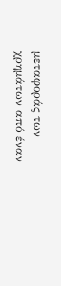μεταφοράς των χρημάτων από έναν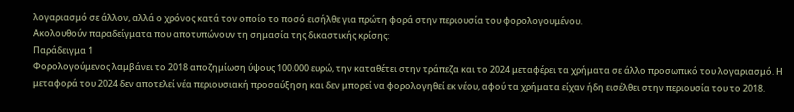λογαριασμό σε άλλον, αλλά ο χρόνος κατά τον οποίο το ποσό εισήλθε για πρώτη φορά στην περιουσία του φορολογουμένου.
Ακολουθούν παραδείγματα που αποτυπώνουν τη σημασία της δικαστικής κρίσης:
Παράδειγμα 1
Φορολογούμενος λαμβάνει το 2018 αποζημίωση ύψους 100.000 ευρώ, την καταθέτει στην τράπεζα και το 2024 μεταφέρει τα χρήματα σε άλλο προσωπικό του λογαριασμό. Η μεταφορά του 2024 δεν αποτελεί νέα περιουσιακή προσαύξηση και δεν μπορεί να φορολογηθεί εκ νέου, αφού τα χρήματα είχαν ήδη εισέλθει στην περιουσία του το 2018.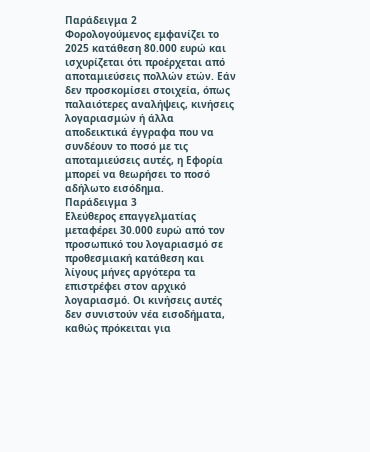Παράδειγμα 2
Φορολογούμενος εμφανίζει το 2025 κατάθεση 80.000 ευρώ και ισχυρίζεται ότι προέρχεται από αποταμιεύσεις πολλών ετών. Εάν δεν προσκομίσει στοιχεία, όπως παλαιότερες αναλήψεις, κινήσεις λογαριασμών ή άλλα αποδεικτικά έγγραφα που να συνδέουν το ποσό με τις αποταμιεύσεις αυτές, η Εφορία μπορεί να θεωρήσει το ποσό αδήλωτο εισόδημα.
Παράδειγμα 3
Ελεύθερος επαγγελματίας μεταφέρει 30.000 ευρώ από τον προσωπικό του λογαριασμό σε προθεσμιακή κατάθεση και λίγους μήνες αργότερα τα επιστρέφει στον αρχικό λογαριασμό. Οι κινήσεις αυτές δεν συνιστούν νέα εισοδήματα, καθώς πρόκειται για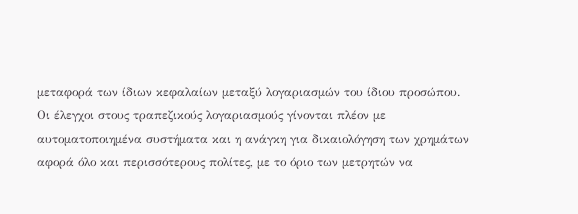μεταφορά των ίδιων κεφαλαίων μεταξύ λογαριασμών του ίδιου προσώπου.
Οι έλεγχοι στους τραπεζικούς λογαριασμούς γίνονται πλέον με αυτοματοποιημένα συστήματα και η ανάγκη για δικαιολόγηση των χρημάτων αφορά όλο και περισσότερους πολίτες, με το όριο των μετρητών να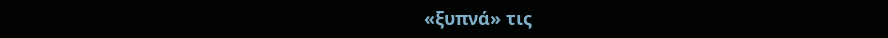«ξυπνά» τις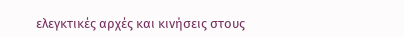ελεγκτικές αρχές και κινήσεις στους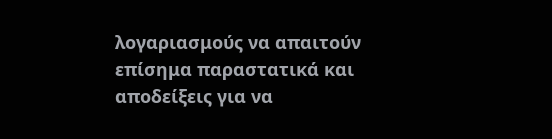λογαριασμούς να απαιτούν επίσημα παραστατικά και αποδείξεις για να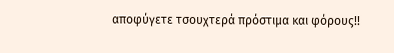αποφύγετε τσουχτερά πρόστιμα και φόρους!!